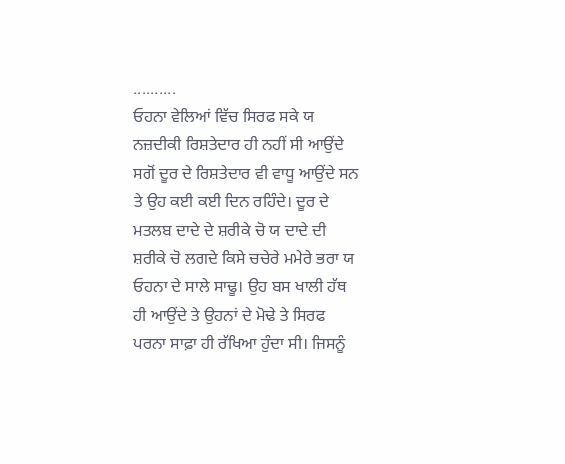..........
ਓਹਨਾ ਵੇਲਿਆਂ ਵਿੱਚ ਸਿਰਫ ਸਕੇ ਯ ਨਜ਼ਦੀਕੀ ਰਿਸ਼ਤੇਦਾਰ ਹੀ ਨਹੀਂ ਸੀ ਆਉਂਦੇ ਸਗੋਂ ਦੂਰ ਦੇ ਰਿਸ਼ਤੇਦਾਰ ਵੀ ਵਾਧੂ ਆਉਂਦੇ ਸਨ ਤੇ ਉਹ ਕਈ ਕਈ ਦਿਨ ਰਹਿੰਦੇ। ਦੂਰ ਦੇ ਮਤਲਬ ਦਾਦੇ ਦੇ ਸ਼ਰੀਕੇ ਚੋ ਯ ਦਾਦੇ ਦੀ ਸ਼ਰੀਕੇ ਚੋ ਲਗਦੇ ਕਿਸੇ ਚਚੇਰੇ ਮਮੇਰੇ ਭਰਾ ਯ ਓਹਨਾ ਦੇ ਸਾਲੇ ਸਾਢੂ। ਉਹ ਬਸ ਖਾਲੀ ਹੱਥ ਹੀ ਆਉਂਦੇ ਤੇ ਉਹਨਾਂ ਦੇ ਮੋਢੇ ਤੇ ਸਿਰਫ ਪਰਨਾ ਸਾਫ਼ਾ ਹੀ ਰੱਖਿਆ ਹੁੰਦਾ ਸੀ। ਜਿਸਨੂੰ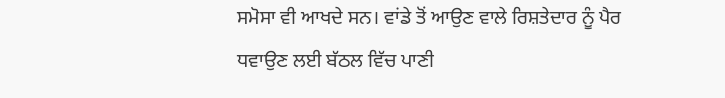ਸਮੋਸਾ ਵੀ ਆਖਦੇ ਸਨ। ਵਾਂਡੇ ਤੋਂ ਆਉਣ ਵਾਲੇ ਰਿਸ਼ਤੇਦਾਰ ਨੂੰ ਪੈਰ ਧਵਾਉਣ ਲਈ ਬੱਠਲ ਵਿੱਚ ਪਾਣੀ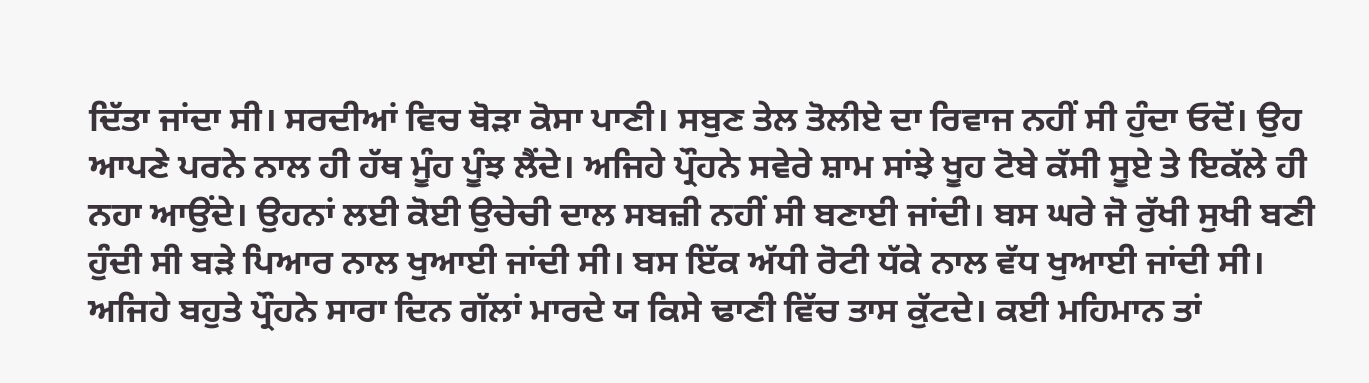ਦਿੱਤਾ ਜਾਂਦਾ ਸੀ। ਸਰਦੀਆਂ ਵਿਚ ਥੋੜਾ ਕੋਸਾ ਪਾਣੀ। ਸਬੁਣ ਤੇਲ ਤੋਲੀਏ ਦਾ ਰਿਵਾਜ ਨਹੀਂ ਸੀ ਹੁੰਦਾ ਓਦੋਂ। ਉਹ ਆਪਣੇ ਪਰਨੇ ਨਾਲ ਹੀ ਹੱਥ ਮੂੰਹ ਪੂੰਝ ਲੈਂਦੇ। ਅਜਿਹੇ ਪ੍ਰੌਹਨੇ ਸਵੇਰੇ ਸ਼ਾਮ ਸਾਂਝੇ ਖੂਹ ਟੋਬੇ ਕੱਸੀ ਸੂਏ ਤੇ ਇਕੱਲੇ ਹੀ ਨਹਾ ਆਉਂਦੇ। ਉਹਨਾਂ ਲਈ ਕੋਈ ਉਚੇਚੀ ਦਾਲ ਸਬਜ਼ੀ ਨਹੀਂ ਸੀ ਬਣਾਈ ਜਾਂਦੀ। ਬਸ ਘਰੇ ਜੋ ਰੁੱਖੀ ਸੁਖੀ ਬਣੀ ਹੁੰਦੀ ਸੀ ਬੜੇ ਪਿਆਰ ਨਾਲ ਖੁਆਈ ਜਾਂਦੀ ਸੀ। ਬਸ ਇੱਕ ਅੱਧੀ ਰੋਟੀ ਧੱਕੇ ਨਾਲ ਵੱਧ ਖੁਆਈ ਜਾਂਦੀ ਸੀ। ਅਜਿਹੇ ਬਹੁਤੇ ਪ੍ਰੌਹਨੇ ਸਾਰਾ ਦਿਨ ਗੱਲਾਂ ਮਾਰਦੇ ਯ ਕਿਸੇ ਢਾਣੀ ਵਿੱਚ ਤਾਸ ਕੁੱਟਦੇ। ਕਈ ਮਹਿਮਾਨ ਤਾਂ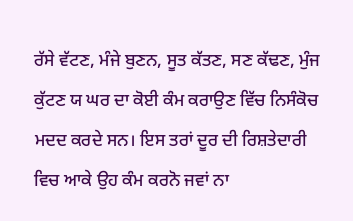ਰੱਸੇ ਵੱਟਣ, ਮੰਜੇ ਬੁਣਨ, ਸੂਤ ਕੱਤਣ, ਸਣ ਕੱਢਣ, ਮੁੰਜ ਕੁੱਟਣ ਯ ਘਰ ਦਾ ਕੋਈ ਕੰਮ ਕਰਾਉਣ ਵਿੱਚ ਨਿਸੰਕੋਚ ਮਦਦ ਕਰਦੇ ਸਨ। ਇਸ ਤਰਾਂ ਦੂਰ ਦੀ ਰਿਸ਼ਤੇਦਾਰੀ ਵਿਚ ਆਕੇ ਉਹ ਕੰਮ ਕਰਨੋ ਜਵਾਂ ਨਾ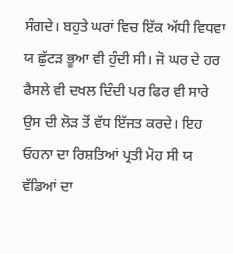ਸੰਗਦੇ। ਬਹੁਤੇ ਘਰਾਂ ਵਿਚ ਇੱਕ ਅੱਧੀ ਵਿਧਵਾ ਯ ਛੁੱਟੜ ਭੂਆ ਵੀ ਹੁੰਦੀ ਸੀ। ਜੋ ਘਰ ਦੇ ਹਰ ਫੈਸਲੇ ਵੀ ਦਖਲ ਦਿੰਦੀ ਪਰ ਫਿਰ ਵੀ ਸਾਰੇ ਉਸ ਦੀ ਲੋੜ ਤੋਂ ਵੱਧ ਇੱਜਤ ਕਰਦੇ। ਇਹ ਓਹਨਾ ਦਾ ਰਿਸ਼ਤਿਆਂ ਪ੍ਰਤੀ ਮੋਹ ਸੀ ਯ ਵੱਡਿਆਂ ਦਾ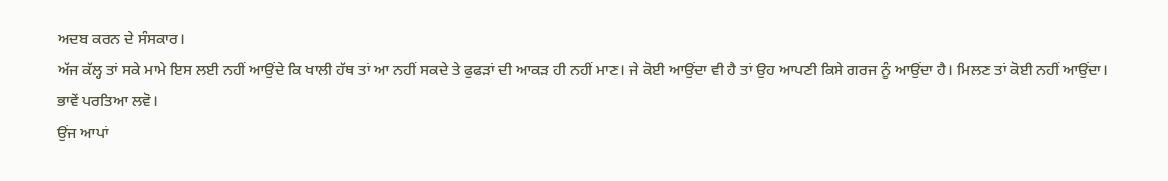ਅਦਬ ਕਰਨ ਦੇ ਸੰਸਕਾਰ।
ਅੱਜ ਕੱਲ੍ਹ ਤਾਂ ਸਕੇ ਮਾਮੇ ਇਸ ਲਈ ਨਹੀਂ ਆਉਂਦੇ ਕਿ ਖਾਲੀ ਹੱਥ ਤਾਂ ਆ ਨਹੀਂ ਸਕਦੇ ਤੇ ਫੁਫੜਾਂ ਦੀ ਆਕੜ ਹੀ ਨਹੀਂ ਮਾਣ। ਜੇ ਕੋਈ ਆਉਂਦਾ ਵੀ ਹੈ ਤਾਂ ਉਹ ਆਪਣੀ ਕਿਸੇ ਗਰਜ ਨੂੰ ਆਉਂਦਾ ਹੈ। ਮਿਲਣ ਤਾਂ ਕੋਈ ਨਹੀਂ ਆਉਂਦਾ। ਭਾਵੇਂ ਪਰਤਿਆ ਲਵੋ।
ਉਂਜ ਆਪਾਂ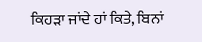ਕਿਹੜਾ ਜਾਂਦੇ ਹਾਂ ਕਿਤੇ, ਬਿਨਾਂ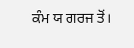ਕੰਮ ਯ ਗਰਜ ਤੋਂ।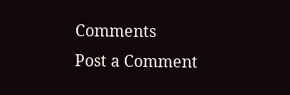Comments
Post a Comment